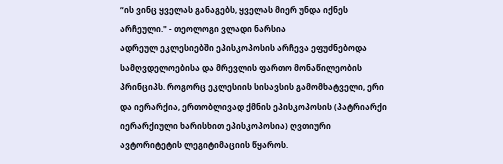“ის ვინც ყველას განაგებს, ყველას მიერ უნდა იქნეს არჩეული." - თეოლოგი ვლადი ნარსია
ადრეულ ეკლესიებში ეპისკოპოსის არჩევა ეფუძნებოდა სამღვდელოებისა და მრევლის ფართო მონაწილეობის პრინციპს. როგორც ეკლესიის სისავსის გამომხატველი, ერი და იერარქია, ერთობლივად ქმნის ეპისკოპოსის (პატრიარქი იერარქიული ხარისხით ეპისკოპოსია) ღვთიური ავტორიტეტის ლეგიტიმაციის წყაროს.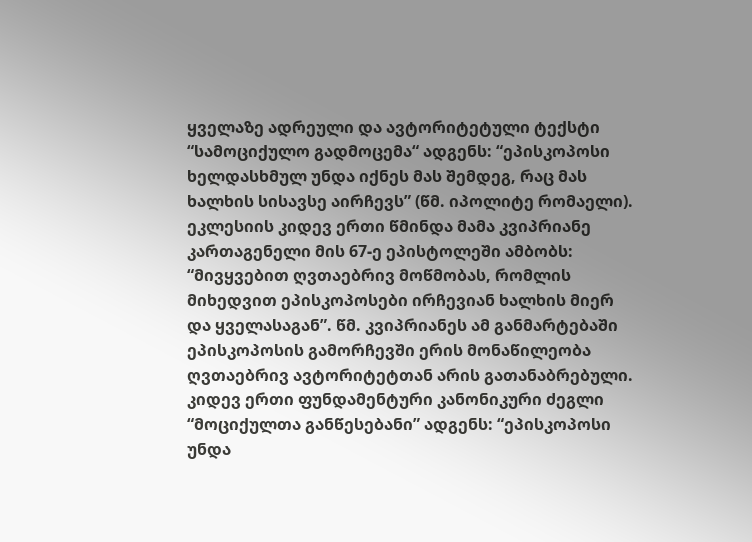ყველაზე ადრეული და ავტორიტეტული ტექსტი “სამოციქულო გადმოცემა“ ადგენს: “ეპისკოპოსი ხელდასხმულ უნდა იქნეს მას შემდეგ, რაც მას ხალხის სისავსე აირჩევს” (წმ. იპოლიტე რომაელი). ეკლესიის კიდევ ერთი წმინდა მამა კვიპრიანე კართაგენელი მის 67-ე ეპისტოლეში ამბობს: “მივყვებით ღვთაებრივ მოწმობას, რომლის მიხედვით ეპისკოპოსები ირჩევიან ხალხის მიერ და ყველასაგან”. წმ. კვიპრიანეს ამ განმარტებაში ეპისკოპოსის გამორჩევში ერის მონაწილეობა ღვთაებრივ ავტორიტეტთან არის გათანაბრებული. კიდევ ერთი ფუნდამენტური კანონიკური ძეგლი “მოციქულთა განწესებანი” ადგენს: “ეპისკოპოსი უნდა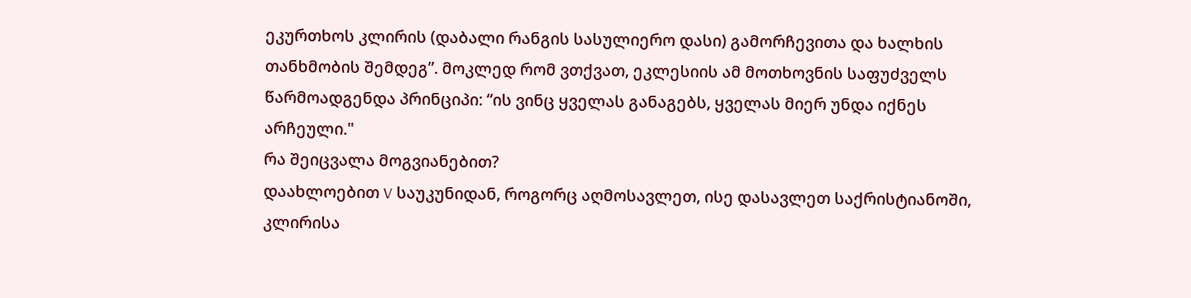ეკურთხოს კლირის (დაბალი რანგის სასულიერო დასი) გამორჩევითა და ხალხის თანხმობის შემდეგ”. მოკლედ რომ ვთქვათ, ეკლესიის ამ მოთხოვნის საფუძველს წარმოადგენდა პრინციპი: “ის ვინც ყველას განაგებს, ყველას მიერ უნდა იქნეს არჩეული."
რა შეიცვალა მოგვიანებით?
დაახლოებით V საუკუნიდან, როგორც აღმოსავლეთ, ისე დასავლეთ საქრისტიანოში, კლირისა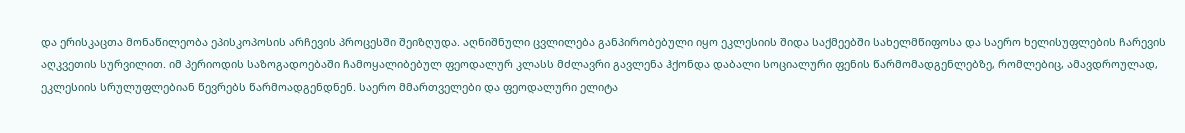და ერისკაცთა მონაწილეობა ეპისკოპოსის არჩევის პროცესში შეიზღუდა. აღნიშნული ცვლილება განპირობებული იყო ეკლესიის შიდა საქმეებში სახელმწიფოსა და საერო ხელისუფლების ჩარევის აღკვეთის სურვილით. იმ პერიოდის საზოგადოებაში ჩამოყალიბებულ ფეოდალურ კლასს მძლავრი გავლენა ჰქონდა დაბალი სოციალური ფენის წარმომადგენლებზე, რომლებიც, ამავდროულად, ეკლესიის სრულუფლებიან წევრებს წარმოადგენდნენ. საერო მმართველები და ფეოდალური ელიტა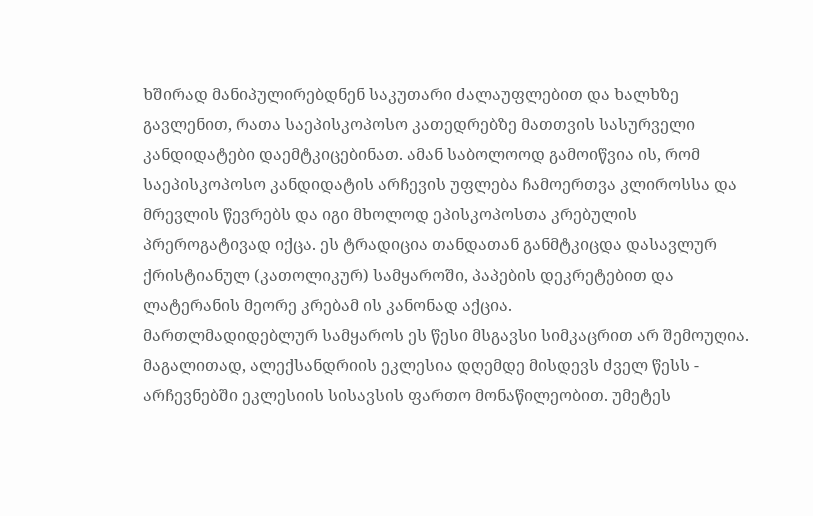ხშირად მანიპულირებდნენ საკუთარი ძალაუფლებით და ხალხზე გავლენით, რათა საეპისკოპოსო კათედრებზე მათთვის სასურველი კანდიდატები დაემტკიცებინათ. ამან საბოლოოდ გამოიწვია ის, რომ საეპისკოპოსო კანდიდატის არჩევის უფლება ჩამოერთვა კლიროსსა და მრევლის წევრებს და იგი მხოლოდ ეპისკოპოსთა კრებულის პრეროგატივად იქცა. ეს ტრადიცია თანდათან განმტკიცდა დასავლურ ქრისტიანულ (კათოლიკურ) სამყაროში, პაპების დეკრეტებით და ლატერანის მეორე კრებამ ის კანონად აქცია.
მართლმადიდებლურ სამყაროს ეს წესი მსგავსი სიმკაცრით არ შემოუღია. მაგალითად, ალექსანდრიის ეკლესია დღემდე მისდევს ძველ წესს - არჩევნებში ეკლესიის სისავსის ფართო მონაწილეობით. უმეტეს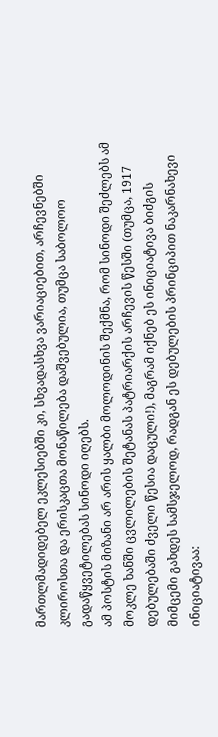მართლმადიდებელ ეკლესიებში კი, სხვადასხვა ვარიაციებით, არჩევნებში კლიროსთა და ერისკაცთა მონაწილება დაშვებულია, თუმცა საბოლოო გადაწყვეტილებას სინოდი იღებს.
ამ პოსტის მიზანი არ არის ყალბი მოლოდინის შექმნა, რომ სინოდი შეძლებს ამ მოკლე ხანში ცვლილების შეტანას პატრიარქის არჩევის წესში (თუმცა, 1917 დებულებაში ძველი წესია დაცული!), მაგრამ იქნებ ეს ინიციატივა ბიძგის მიმცემი გახდეს სამსჯელოდ, რადგან ეს დებულების პრინციპით ნაკარნახევი ინიციატივაა: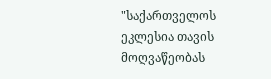"საქართველოს ეკლესია თავის მოღვაწეობას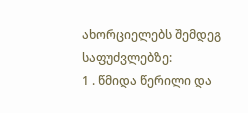ახორციელებს შემდეგ საფუძვლებზე:
1 . წმიდა წერილი და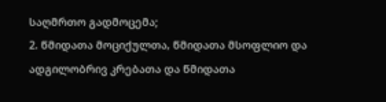საღმრთო გადმოცემა;
2. წმიდათა მოციქულთა, წმიდათა მსოფლიო და ადგილობრივ კრებათა და წმიდათა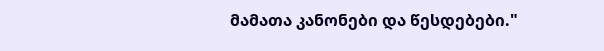მამათა კანონები და წესდებები."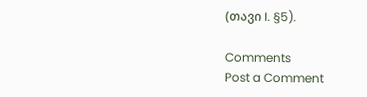(თავი I. §5).

Comments
Post a Comment